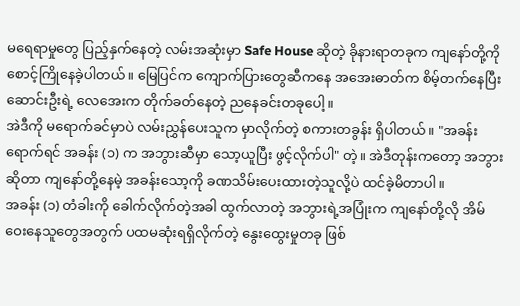မရေရာမှုတွေ ပြည့်နှက်နေတဲ့ လမ်းအဆုံးမှာ Safe House ဆိုတဲ့ ခိုနားရာတခုက ကျနော်တို့ကို စောင့်ကြိုနေခဲ့ပါတယ်။ မြေပြင်က ကျောက်ပြားတွေဆီကနေ အအေးဓာတ်က စိမ့်တက်နေပြီး ဆောင်းဦးရဲ့ လေအေးက တိုက်ခတ်နေတဲ့ ညနေခင်းတခုပေါ့။
အဲဒီကို မရောက်ခင်မှာပဲ လမ်းညွှန်ပေးသူက မှာလိုက်တဲ့ စကားတခွန်း ရှိပါတယ်။ "အခန်းရောက်ရင် အခန်း (၁) က အဘွားဆီမှာ သော့ယူပြီး ဖွင့်လိုက်ပါ" တဲ့။ အဲဒီတုန်းကတော့ အဘွားဆိုတာ ကျနော်တို့နေမဲ့ အခန်းသော့ကို ခဏသိမ်းပေးထားတဲ့သူလို့ပဲ ထင်ခဲ့မိတာပါ။
အခန်း (၁) တံခါးကို ခေါက်လိုက်တဲ့အခါ ထွက်လာတဲ့ အဘွားရဲ့အပြုံးက ကျနော်တို့လို အိမ်ဝေးနေသူတွေအတွက် ပထမဆုံးရရှိလိုက်တဲ့ နွေးထွေးမှုတခု ဖြစ်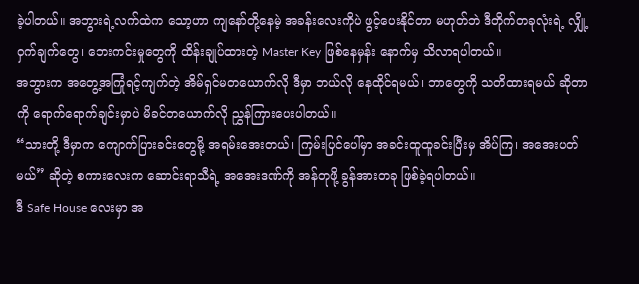ခဲ့ပါတယ်။ အဘွားရဲ့လက်ထဲက သော့ဟာ ကျနော်တို့နေမဲ့ အခန်းလေးကိုပဲ ဖွင့်ပေးနိုင်တာ မဟုတ်ဘဲ ဒီတိုက်တခုလုံးရဲ့ လျှို့ဝှက်ချက်တွေ၊ ဘေးကင်းမှုတွေကို ထိန်းချုပ်ထားတဲ့ Master Key ဖြစ်နေမှန်း နောက်မှ သိလာရပါတယ်။
အဘွားက အတွေ့အကြုံရင့်ကျက်တဲ့ အိမ်ရှင်မတယောက်လို ဒီမှာ ဘယ်လို နေထိုင်ရမယ်၊ ဘာတွေကို သတိထားရမယ် ဆိုတာကို ရောက်ရောက်ချင်းမှာပဲ မိခင်တယောက်လို ညွှန်ကြားပေးပါတယ်။
“သားတို့ ဒီမှာက ကျောက်ပြားခင်းတွေမို့ အရမ်းအေးတယ်၊ ကြမ်းပြင်ပေါ်မှာ အခင်းထူထူခင်းပြီးမှ အိပ်ကြ၊ အအေးပတ်မယ်” ဆိုတဲ့ စကားလေးက ဆောင်းရာသီရဲ့ အအေးဒဏ်ကို အန်တုဖို့ ခွန်အားတခု ဖြစ်ခဲ့ရပါတယ်။
ဒီ Safe House လေးမှာ အ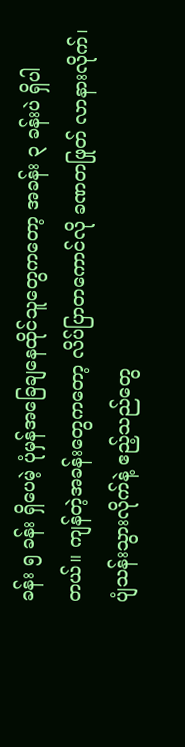ခန်း ၅ ခန်း ရှိပေမဲ့ ပုံမှန်အခြေချနေထိုင်သူတွေကတော့ အခန်း ၃ ခန်းပဲ ရှိပါတယ်။ ကျန်တဲ့အခန်းတွေကတော့ လိပ်ပြာတကောင်လို ခဏတဖြုတ် လာနားလိုက်၊ ပျံသန်းသွားလိုက်နဲ့ ဧည့်သည်တွေ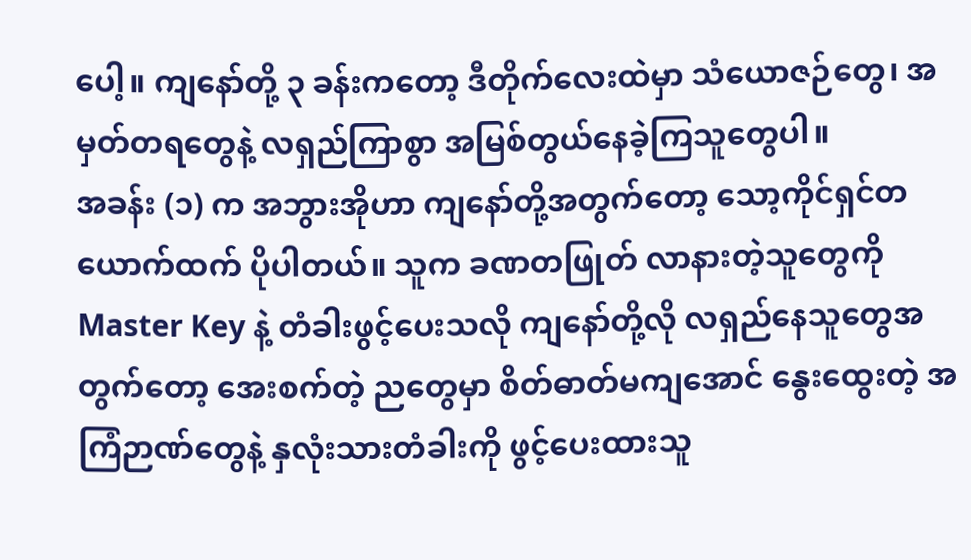ပေါ့။ ကျနော်တို့ ၃ ခန်းကတော့ ဒီတိုက်လေးထဲမှာ သံယောဇဉ်တွေ၊ အမှတ်တရတွေနဲ့ လရှည်ကြာစွာ အမြစ်တွယ်နေခဲ့ကြသူတွေပါ။
အခန်း (၁) က အဘွားအိုဟာ ကျနော်တို့အတွက်တော့ သော့ကိုင်ရှင်တယောက်ထက် ပိုပါတယ်။ သူက ခဏတဖြုတ် လာနားတဲ့သူတွေကို Master Key နဲ့ တံခါးဖွင့်ပေးသလို ကျနော်တို့လို လရှည်နေသူတွေအတွက်တော့ အေးစက်တဲ့ ညတွေမှာ စိတ်ဓာတ်မကျအောင် နွေးထွေးတဲ့ အကြံဉာဏ်တွေနဲ့ နှလုံးသားတံခါးကို ဖွင့်ပေးထားသူ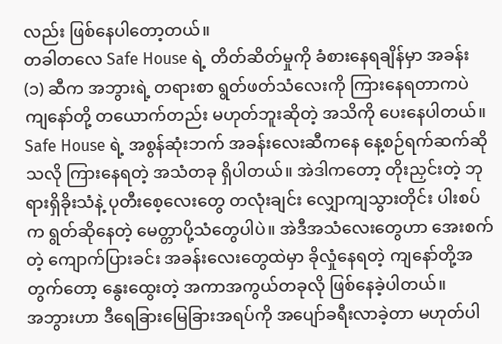လည်း ဖြစ်နေပါတော့တယ်။
တခါတလေ Safe House ရဲ့ တိတ်ဆိတ်မှုကို ခံစားနေရချိန်မှာ အခန်း (၁) ဆီက အဘွားရဲ့ တရားစာ ရွတ်ဖတ်သံလေးကို ကြားနေရတာကပဲ ကျနော်တို့ တယောက်တည်း မဟုတ်ဘူးဆိုတဲ့ အသိကို ပေးနေပါတယ်။
Safe House ရဲ့ အစွန်ဆုံးဘက် အခန်းလေးဆီကနေ နေ့စဉ်ရက်ဆက်ဆိုသလို ကြားနေရတဲ့ အသံတခု ရှိပါတယ်။ အဲဒါကတော့ တိုးညှင်းတဲ့ ဘုရားရှိခိုးသံနဲ့ ပုတီးစေ့လေးတွေ တလုံးချင်း လျှောကျသွားတိုင်း ပါးစပ်က ရွတ်ဆိုနေတဲ့ မေတ္တာပို့သံတွေပါပဲ။ အဲဒီအသံလေးတွေဟာ အေးစက်တဲ့ ကျောက်ပြားခင်း အခန်းလေးတွေထဲမှာ ခိုလှုံနေရတဲ့ ကျနော်တို့အတွက်တော့ နွေးထွေးတဲ့ အကာအကွယ်တခုလို ဖြစ်နေခဲ့ပါတယ်။
အဘွားဟာ ဒီရေခြားမြေခြားအရပ်ကို အပျော်ခရီးလာခဲ့တာ မဟုတ်ပါ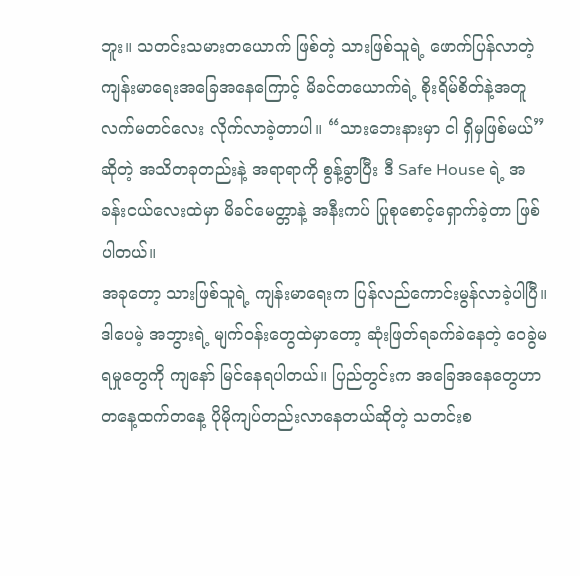ဘူး။ သတင်းသမားတယောက် ဖြစ်တဲ့ သားဖြစ်သူရဲ့ ဖောက်ပြန်လာတဲ့ ကျန်းမာရေးအခြေအနေကြောင့် မိခင်တယောက်ရဲ့ စိုးရိမ်စိတ်နဲ့အတူ လက်မတင်လေး လိုက်လာခဲ့တာပါ။ “သားဘေးနားမှာ ငါ ရှိမှဖြစ်မယ်” ဆိုတဲ့ အသိတခုတည်းနဲ့ အရာရာကို စွန့်ခွာပြီး ဒီ Safe House ရဲ့ အခန်းငယ်လေးထဲမှာ မိခင်မေတ္တာနဲ့ အနီးကပ် ပြုစုစောင့်ရှောက်ခဲ့တာ ဖြစ်ပါတယ်။
အခုတော့ သားဖြစ်သူရဲ့ ကျန်းမာရေးက ပြန်လည်ကောင်းမွန်လာခဲ့ပါပြီ။ ဒါပေမဲ့ အဘွားရဲ့ မျက်ဝန်းတွေထဲမှာတော့ ဆုံးဖြတ်ရခက်ခဲနေတဲ့ ဝေခွဲမရမှုတွေကို ကျနော် မြင်နေရပါတယ်။ ပြည်တွင်းက အခြေအနေတွေဟာ တနေ့ထက်တနေ့ ပိုမိုကျပ်တည်းလာနေတယ်ဆိုတဲ့ သတင်းစ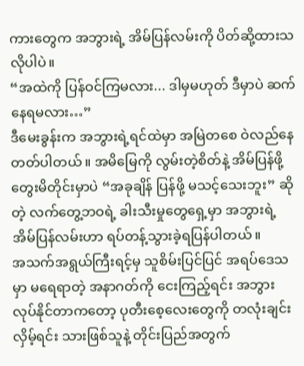ကားတွေက အဘွားရဲ့ အိမ်ပြန်လမ်းကို ပိတ်ဆို့ထားသလိုပါပဲ။
“အထဲကို ပြန်ဝင်ကြမလား... ဒါမှမဟုတ် ဒီမှာပဲ ဆက်နေရမလား…”
ဒီမေးခွန်းက အဘွားရဲ့ရင်ထဲမှာ အမြဲတစေ ဝဲလည်နေတတ်ပါတယ်။ အမိမြေကို လွမ်းတဲ့စိတ်နဲ့ အိမ်ပြန်ဖို့ တွေးမိတိုင်းမှာပဲ “အခုချိန် ပြန်ဖို့ မသင့်သေးဘူး” ဆိုတဲ့ လက်တွေ့ဘဝရဲ့ ခါးသီးမှုတွေရှေ့မှာ အဘွားရဲ့ အိမ်ပြန်လမ်းဟာ ရပ်တန့်သွားခဲ့ရပြန်ပါတယ်။
အသက်အရွယ်ကြီးရင့်မှ သူစိမ်းပြင်ပြင် အရပ်ဒေသမှာ မရေရာတဲ့ အနာဂတ်ကို ငေးကြည့်ရင်း အဘွား လုပ်နိုင်တာကတော့ ပုတီးစေ့လေးတွေကို တလုံးချင်း လှိမ့်ရင်း သားဖြစ်သူနဲ့ တိုင်းပြည်အတွက်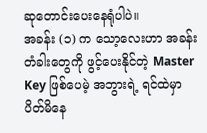ဆုတောင်းပေးနေရုံပါပဲ။
အခန်း (၁) က သော့လေးဟာ အခန်းတံခါးတွေကို ဖွင့်ပေးနိုင်တဲ့ Master Key ဖြစ်ပေမဲ့ အဘွားရဲ့ ရင်ထဲမှာ ပိတ်မိနေ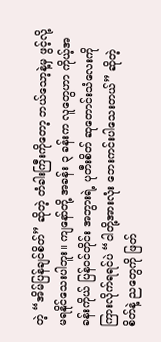တဲ့ “အိမ်ပြန်ချင်စိတ်” ဆိုတဲ့ တံခါးကြီးကိုတော့ ဘယ်သော့နဲ့မှ ဖွင့်လို့ မရနိုင်သေးပါဘူး။ ကျနော်တို့ အခန်း ၃ ခန်းက လူတွေဟာ ကိုယ့်အခန်းကိုယ် ပြန်ဝင်တိုင်း အဘွားရဲ့ ပုတီးစိတ် ဆုတောင်းသံလေးကို ကြားလိုက်ရရင်ပဲ “ငါတို့အားလုံး ဘေးကင်းပါသေးတယ်” ဆိုတဲ့ စိတ်နဲ့ ညတွေကို ဖြတ်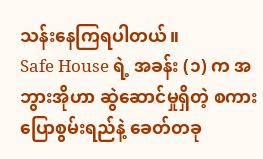သန်းနေကြရပါတယ်။
Safe House ရဲ့ အခန်း (၁) က အဘွားအိုဟာ ဆွဲဆောင်မှုရှိတဲ့ စကားပြောစွမ်းရည်နဲ့ ခေတ်တခု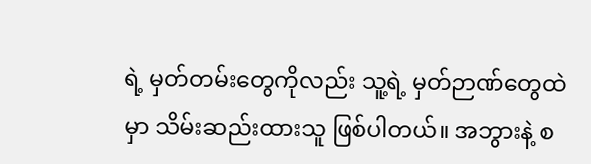ရဲ့ မှတ်တမ်းတွေကိုလည်း သူ့ရဲ့ မှတ်ဉာဏ်တွေထဲမှာ သိမ်းဆည်းထားသူ ဖြစ်ပါတယ်။ အဘွားနဲ့ စ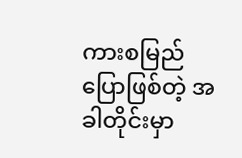ကားစမြည်ပြောဖြစ်တဲ့ အခါတိုင်းမှာ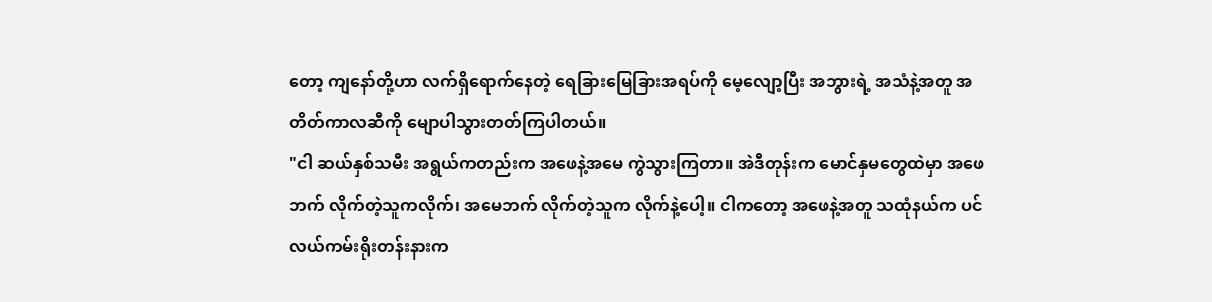တော့ ကျနော်တို့ဟာ လက်ရှိရောက်နေတဲ့ ရေခြားမြေခြားအရပ်ကို မေ့လျော့ပြီး အဘွားရဲ့ အသံနဲ့အတူ အတိတ်ကာလဆီကို မျောပါသွားတတ်ကြပါတယ်။
"ငါ ဆယ်နှစ်သမီး အရွယ်ကတည်းက အဖေနဲ့အမေ ကွဲသွားကြတာ။ အဲဒီတုန်းက မောင်နှမတွေထဲမှာ အဖေဘက် လိုက်တဲ့သူကလိုက်၊ အမေဘက် လိုက်တဲ့သူက လိုက်နဲ့ပေါ့။ ငါကတော့ အဖေနဲ့အတူ သထုံနယ်က ပင်လယ်ကမ်းရိုးတန်းနားက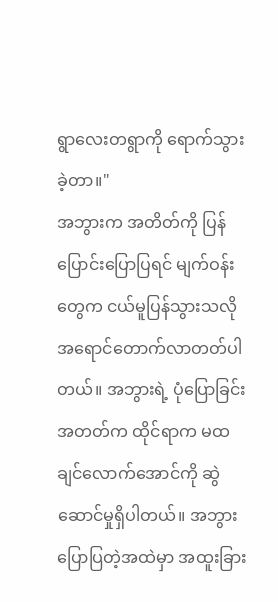ရွာလေးတရွာကို ရောက်သွားခဲ့တာ။"
အဘွားက အတိတ်ကို ပြန်ပြောင်းပြောပြရင် မျက်ဝန်းတွေက ငယ်မူပြန်သွားသလို အရောင်တောက်လာတတ်ပါတယ်။ အဘွားရဲ့ ပုံပြောခြင်းအတတ်က ထိုင်ရာက မထချင်လောက်အောင်ကို ဆွဲဆောင်မှုရှိပါတယ်။ အဘွားပြောပြတဲ့အထဲမှာ အထူးခြား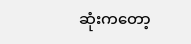ဆုံးကတော့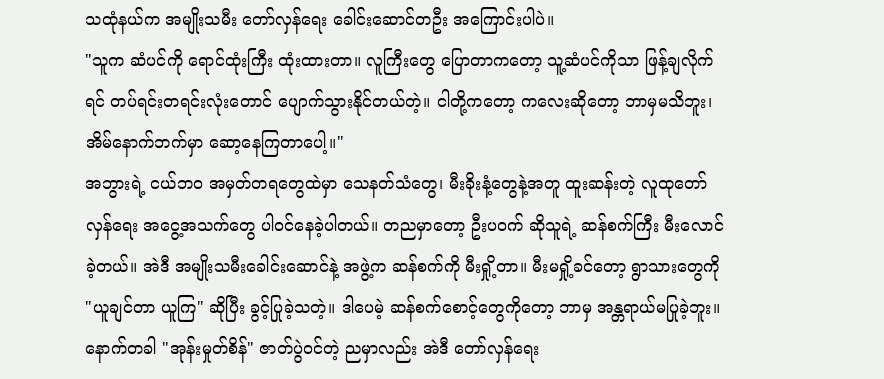သထုံနယ်က အမျိုးသမီး တော်လှန်ရေး ခေါင်းဆောင်တဦး အကြောင်းပါပဲ။
"သူက ဆံပင်ကို ရောင်ထုံးကြီး ထုံးထားတာ။ လူကြီးတွေ ပြောတာကတော့ သူ့ဆံပင်ကိုသာ ဖြန့်ချလိုက်ရင် တပ်ရင်းတရင်းလုံးတောင် ပျောက်သွားနိုင်တယ်တဲ့။ ငါတို့ကတော့ ကလေးဆိုတော့ ဘာမှမသိဘူး၊ အိမ်နောက်ဘက်မှာ ဆော့နေကြတာပေါ့။"
အဘွားရဲ့ ငယ်ဘဝ အမှတ်တရတွေထဲမှာ သေနတ်သံတွေ၊ မီးခိုးနံ့တွေနဲ့အတူ ထူးဆန်းတဲ့ လူထုတော်လှန်ရေး အငွေ့အသက်တွေ ပါဝင်နေခဲ့ပါတယ်။ တညမှာတော့ ဦးပဝက် ဆိုသူရဲ့ ဆန်စက်ကြီး မီးလောင်ခဲ့တယ်။ အဲဒီ အမျိုးသမီးခေါင်းဆောင်နဲ့ အဖွဲ့က ဆန်စက်ကို မီးရှို့တာ။ မီးမရှို့ခင်တော့ ရွာသားတွေကို "ယူချင်တာ ယူကြ" ဆိုပြီး ခွင့်ပြုခဲ့သတဲ့။ ဒါပေမဲ့ ဆန်စက်စောင့်တွေကိုတော့ ဘာမှ အန္တရာယ်မပြုခဲ့ဘူး။
နောက်တခါ "အုန်းမှုတ်စိန်" ဇာတ်ပွဲဝင်တဲ့ ညမှာလည်း အဲဒီ တော်လှန်ရေး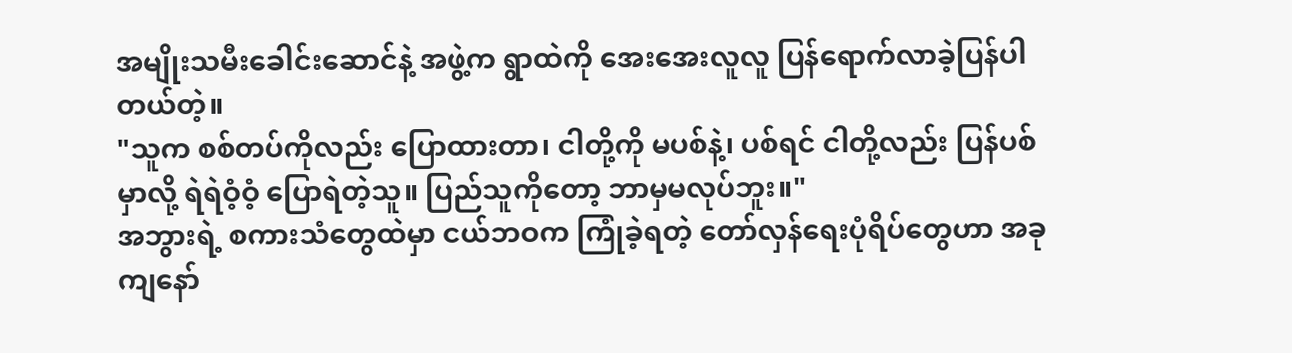အမျိုးသမီးခေါင်းဆောင်နဲ့ အဖွဲ့က ရွာထဲကို အေးအေးလူလူ ပြန်ရောက်လာခဲ့ပြန်ပါတယ်တဲ့။
"သူက စစ်တပ်ကိုလည်း ပြောထားတာ၊ ငါတို့ကို မပစ်နဲ့၊ ပစ်ရင် ငါတို့လည်း ပြန်ပစ်မှာလို့ ရဲရဲဝံ့ဝံ့ ပြောရဲတဲ့သူ။ ပြည်သူကိုတော့ ဘာမှမလုပ်ဘူး။"
အဘွားရဲ့ စကားသံတွေထဲမှာ ငယ်ဘဝက ကြုံခဲ့ရတဲ့ တော်လှန်ရေးပုံရိပ်တွေဟာ အခု ကျနော်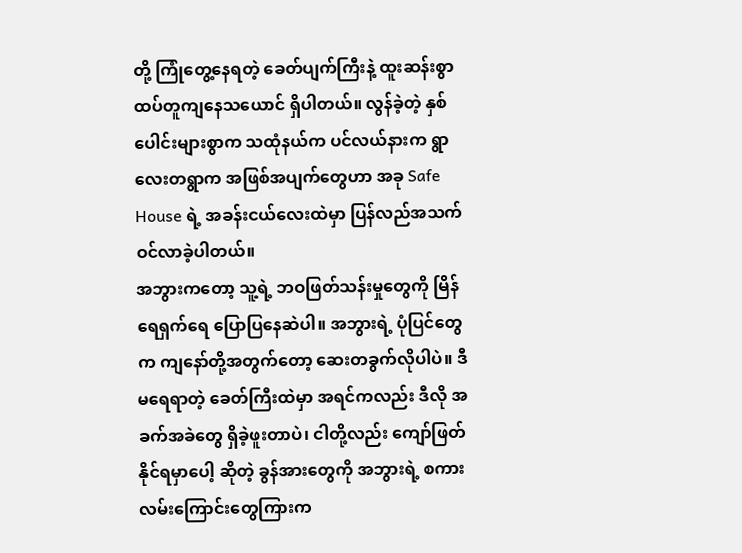တို့ ကြုံတွေ့နေရတဲ့ ခေတ်ပျက်ကြီးနဲ့ ထူးဆန်းစွာ ထပ်တူကျနေသယောင် ရှိပါတယ်။ လွန်ခဲ့တဲ့ နှစ်ပေါင်းများစွာက သထုံနယ်က ပင်လယ်နားက ရွာလေးတရွာက အဖြစ်အပျက်တွေဟာ အခု Safe House ရဲ့ အခန်းငယ်လေးထဲမှာ ပြန်လည်အသက်ဝင်လာခဲ့ပါတယ်။
အဘွားကတော့ သူ့ရဲ့ ဘဝဖြတ်သန်းမှုတွေကို မြိန်ရေရှက်ရေ ပြောပြနေဆဲပါ။ အဘွားရဲ့ ပုံပြင်တွေက ကျနော်တို့အတွက်တော့ ဆေးတခွက်လိုပါပဲ။ ဒီမရေရာတဲ့ ခေတ်ကြီးထဲမှာ အရင်ကလည်း ဒီလို အခက်အခဲတွေ ရှိခဲ့ဖူးတာပဲ၊ ငါတို့လည်း ကျော်ဖြတ်နိုင်ရမှာပေါ့ ဆိုတဲ့ ခွန်အားတွေကို အဘွားရဲ့ စကားလမ်းကြောင်းတွေကြားက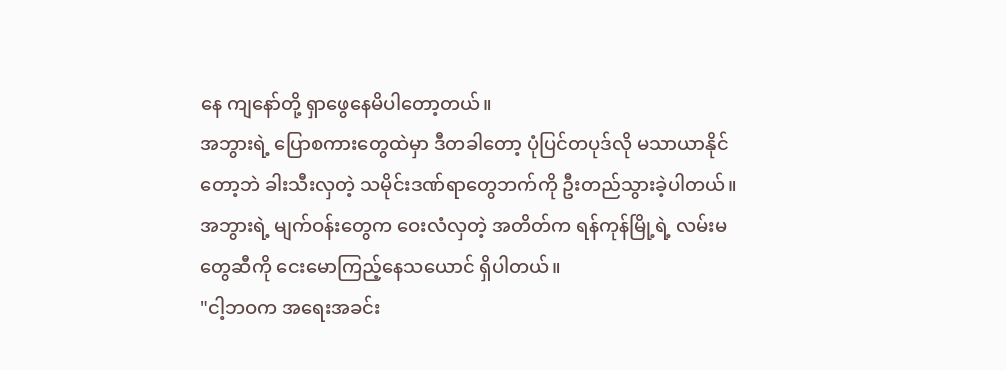နေ ကျနော်တို့ ရှာဖွေနေမိပါတော့တယ်။
အဘွားရဲ့ ပြောစကားတွေထဲမှာ ဒီတခါတော့ ပုံပြင်တပုဒ်လို မသာယာနိုင်တော့ဘဲ ခါးသီးလှတဲ့ သမိုင်းဒဏ်ရာတွေဘက်ကို ဦးတည်သွားခဲ့ပါတယ်။ အဘွားရဲ့ မျက်ဝန်းတွေက ဝေးလံလှတဲ့ အတိတ်က ရန်ကုန်မြို့ရဲ့ လမ်းမတွေဆီကို ငေးမောကြည့်နေသယောင် ရှိပါတယ်။
"ငါ့ဘဝက အရေးအခင်း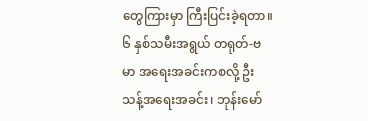တွေကြားမှာ ကြီးပြင်းခဲ့ရတာ။ ၆ နှစ်သမီးအရွယ် တရုတ်-ဗမာ အရေးအခင်းကစလို့ ဦးသန့်အရေးအခင်း၊ ဘုန်းမော်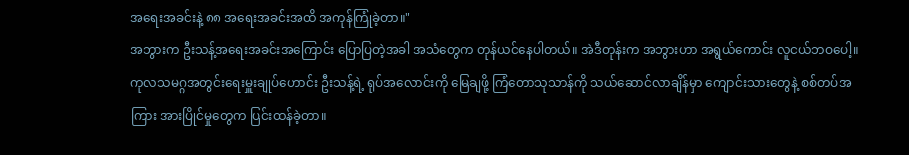အရေးအခင်းနဲ့ ၈၈ အရေးအခင်းအထိ အကုန်ကြုံခဲ့တာ။"
အဘွားက ဦးသန့်အရေးအခင်းအကြောင်း ပြောပြတဲ့အခါ အသံတွေက တုန်ယင်နေပါတယ်။ အဲဒီတုန်းက အဘွားဟာ အရွယ်ကောင်း လူငယ်ဘဝပေါ့။ ကုလသမဂ္ဂအတွင်းရေးမှူးချုပ်ဟောင်း ဦးသန့်ရဲ့ ရုပ်အလောင်းကို မြေချဖို့ ကြံတောသုသာန်ကို သယ်ဆောင်လာချိန်မှာ ကျောင်းသားတွေနဲ့ စစ်တပ်အကြား အားပြိုင်မှုတွေက ပြင်းထန်ခဲ့တာ။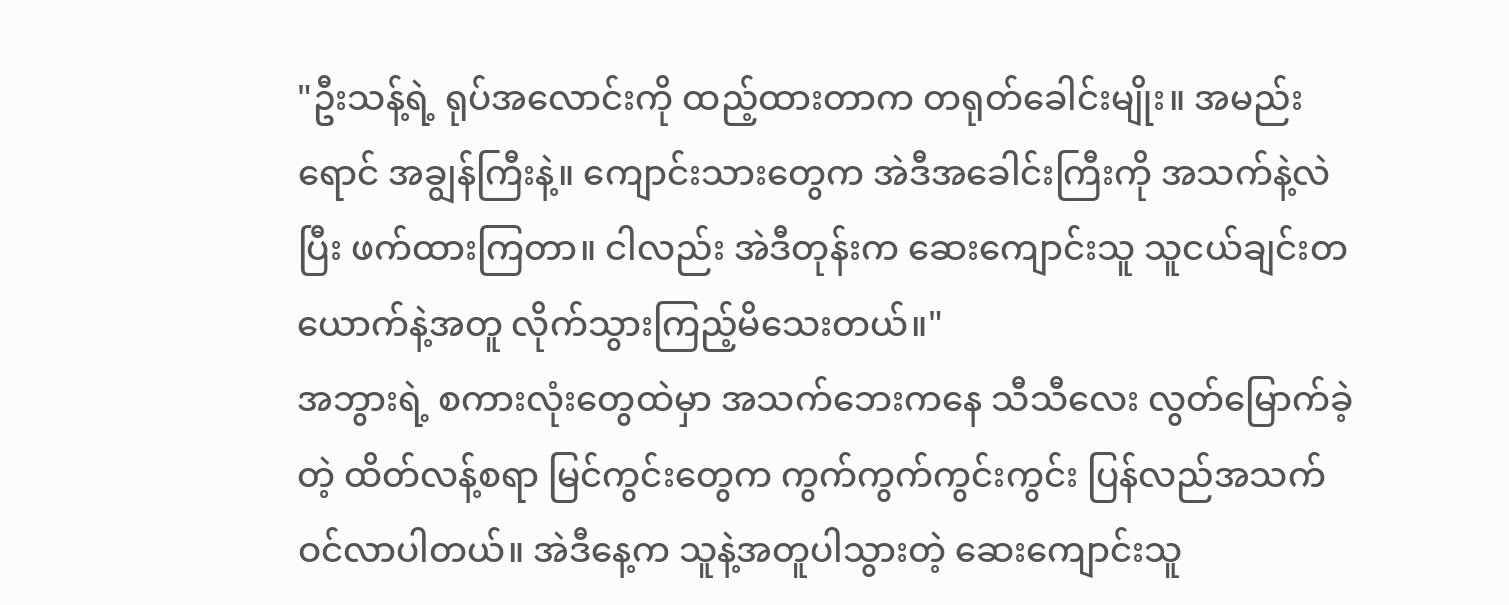"ဦးသန့်ရဲ့ ရုပ်အလောင်းကို ထည့်ထားတာက တရုတ်ခေါင်းမျိုး။ အမည်းရောင် အချွန်ကြီးနဲ့။ ကျောင်းသားတွေက အဲဒီအခေါင်းကြီးကို အသက်နဲ့လဲပြီး ဖက်ထားကြတာ။ ငါလည်း အဲဒီတုန်းက ဆေးကျောင်းသူ သူငယ်ချင်းတယောက်နဲ့အတူ လိုက်သွားကြည့်မိသေးတယ်။"
အဘွားရဲ့ စကားလုံးတွေထဲမှာ အသက်ဘေးကနေ သီသီလေး လွတ်မြောက်ခဲ့တဲ့ ထိတ်လန့်စရာ မြင်ကွင်းတွေက ကွက်ကွက်ကွင်းကွင်း ပြန်လည်အသက်ဝင်လာပါတယ်။ အဲဒီနေ့က သူနဲ့အတူပါသွားတဲ့ ဆေးကျောင်းသူ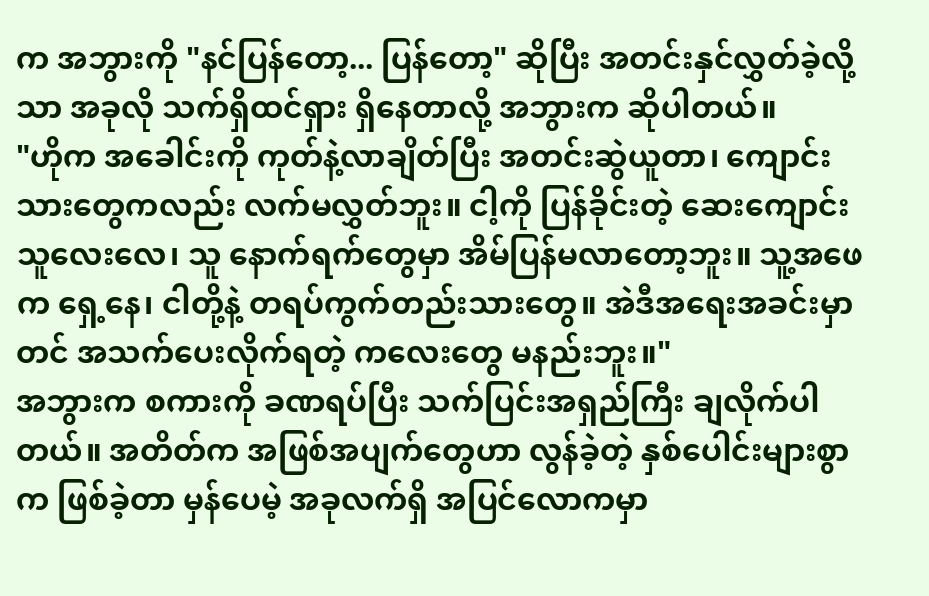က အဘွားကို "နင်ပြန်တော့... ပြန်တော့" ဆိုပြီး အတင်းနှင်လွှတ်ခဲ့လို့သာ အခုလို သက်ရှိထင်ရှား ရှိနေတာလို့ အဘွားက ဆိုပါတယ်။
"ဟိုက အခေါင်းကို ကုတ်နဲ့လာချိတ်ပြီး အတင်းဆွဲယူတာ၊ ကျောင်းသားတွေကလည်း လက်မလွှတ်ဘူး။ ငါ့ကို ပြန်ခိုင်းတဲ့ ဆေးကျောင်းသူလေးလေ၊ သူ နောက်ရက်တွေမှာ အိမ်ပြန်မလာတော့ဘူး။ သူ့အဖေက ရှေ့နေ၊ ငါတို့နဲ့ တရပ်ကွက်တည်းသားတွေ။ အဲဒီအရေးအခင်းမှာတင် အသက်ပေးလိုက်ရတဲ့ ကလေးတွေ မနည်းဘူး။"
အဘွားက စကားကို ခဏရပ်ပြီး သက်ပြင်းအရှည်ကြီး ချလိုက်ပါတယ်။ အတိတ်က အဖြစ်အပျက်တွေဟာ လွန်ခဲ့တဲ့ နှစ်ပေါင်းများစွာက ဖြစ်ခဲ့တာ မှန်ပေမဲ့ အခုလက်ရှိ အပြင်လောကမှာ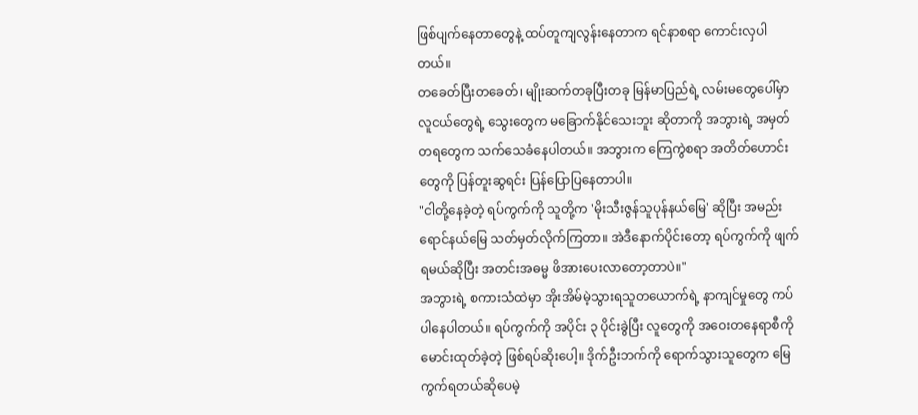ဖြစ်ပျက်နေတာတွေနဲ့ ထပ်တူကျလွန်းနေတာက ရင်နာစရာ ကောင်းလှပါတယ်။
တခေတ်ပြီးတခေတ်၊ မျိုးဆက်တခုပြီးတခု မြန်မာပြည်ရဲ့ လမ်းမတွေပေါ်မှာ လူငယ်တွေရဲ့ သွေးတွေက မခြောက်နိုင်သေးဘူး ဆိုတာကို အဘွားရဲ့ အမှတ်တရတွေက သက်သေခံနေပါတယ်။ အဘွားက ကြေကွဲစရာ အတိတ်ဟောင်းတွေကို ပြန်တူးဆွရင်း ပြန်ပြောပြနေတာပါ။
"ငါတို့နေခဲ့တဲ့ ရပ်ကွက်ကို သူတို့က 'မိုးသီးဇွန်သူပုန်နယ်မြေ' ဆိုပြီး အမည်းရောင်နယ်မြေ သတ်မှတ်လိုက်ကြတာ။ အဲဒီနောက်ပိုင်းတော့ ရပ်ကွက်ကို ဖျက်ရမယ်ဆိုပြီး အတင်းအဓမ္မ ဖိအားပေးလာတော့တာပဲ။"
အဘွားရဲ့ စကားသံထဲမှာ အိုးအိမ်မဲ့သွားရသူတယောက်ရဲ့ နာကျင်မှုတွေ ကပ်ပါနေပါတယ်။ ရပ်ကွက်ကို အပိုင်း ၃ ပိုင်းခွဲပြီး လူတွေကို အဝေးတနေရာစီကို မောင်းထုတ်ခဲ့တဲ့ ဖြစ်ရပ်ဆိုးပေါ့။ ဒိုက်ဦးဘက်ကို ရောက်သွားသူတွေက မြေကွက်ရတယ်ဆိုပေမဲ့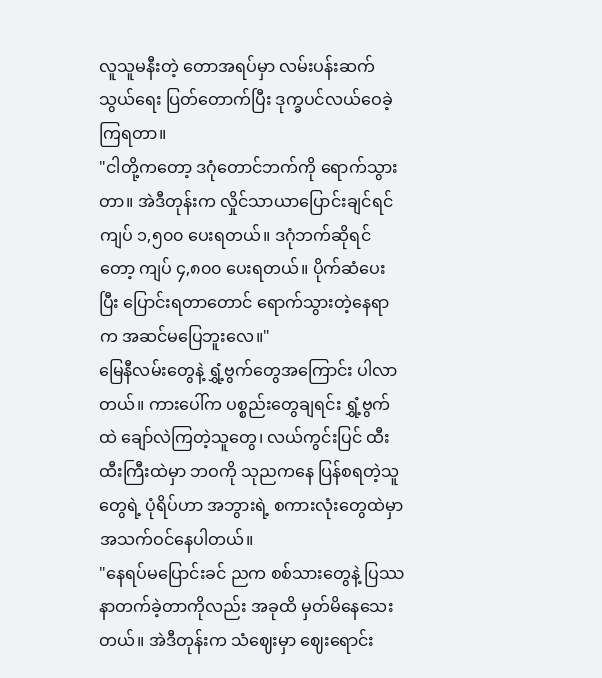လူသူမနီးတဲ့ တောအရပ်မှာ လမ်းပန်းဆက်သွယ်ရေး ပြတ်တောက်ပြီး ဒုက္ခပင်လယ်ဝေခဲ့ကြရတာ။
"ငါတို့ကတော့ ဒဂုံတောင်ဘက်ကို ရောက်သွားတာ။ အဲဒီတုန်းက လှိုင်သာယာပြောင်းချင်ရင် ကျပ် ၁,၅၀၀ ပေးရတယ်။ ဒဂုံဘက်ဆိုရင်တော့ ကျပ် ၄,၈၀၀ ပေးရတယ်။ ပိုက်ဆံပေးပြီး ပြောင်းရတာတောင် ရောက်သွားတဲ့နေရာက အဆင်မပြေဘူးလေ။"
မြေနီလမ်းတွေနဲ့ ရွှံ့ဗွက်တွေအကြောင်း ပါလာတယ်။ ကားပေါ်က ပစ္စည်းတွေချရင်း ရွှံ့ဗွက်ထဲ ချော်လဲကြတဲ့သူတွေ၊ လယ်ကွင်းပြင် ထီးထီးကြီးထဲမှာ ဘဝကို သုညကနေ ပြန်စရတဲ့သူတွေရဲ့ ပုံရိပ်ဟာ အဘွားရဲ့ စကားလုံးတွေထဲမှာ အသက်ဝင်နေပါတယ်။
"နေရပ်မပြောင်းခင် ညက စစ်သားတွေနဲ့ ပြဿနာတက်ခဲ့တာကိုလည်း အခုထိ မှတ်မိနေသေးတယ်။ အဲဒီတုန်းက သံဈေးမှာ ဈေးရောင်း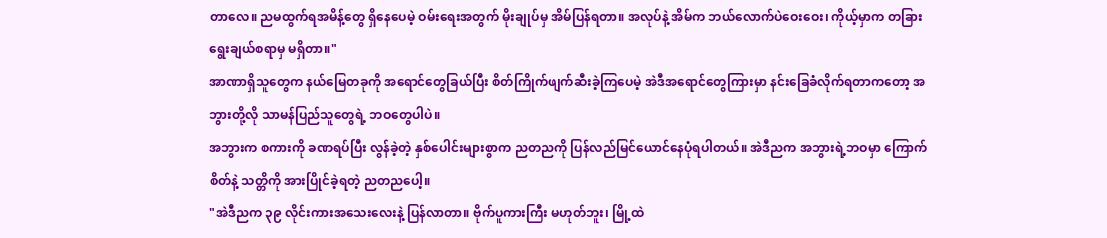တာလေ။ ညမထွက်ရအမိန့်တွေ ရှိနေပေမဲ့ ဝမ်းရေးအတွက် မိုးချုပ်မှ အိမ်ပြန်ရတာ။ အလုပ်နဲ့ အိမ်က ဘယ်လောက်ပဲဝေးဝေး၊ ကိုယ့်မှာက တခြားရွေးချယ်စရာမှ မရှိတာ။"
အာဏာရှိသူတွေက နယ်မြေတခုကို အရောင်တွေခြယ်ပြီး စိတ်ကြိုက်ဖျက်ဆီးခဲ့ကြပေမဲ့ အဲဒီအရောင်တွေကြားမှာ နင်းခြေခံလိုက်ရတာကတော့ အဘွားတို့လို သာမန်ပြည်သူတွေရဲ့ ဘဝတွေပါပဲ။
အဘွားက စကားကို ခဏရပ်ပြီး လွန်ခဲ့တဲ့ နှစ်ပေါင်းများစွာက ညတညကို ပြန်လည်မြင်ယောင်နေပုံရပါတယ်။ အဲဒီညက အဘွားရဲ့ဘဝမှာ ကြောက်စိတ်နဲ့ သတ္တိကို အားပြိုင်ခဲ့ရတဲ့ ညတညပေါ့။
"အဲဒီညက ၃၉ လိုင်းကားအသေးလေးနဲ့ ပြန်လာတာ။ ဗိုက်ပူကားကြီး မဟုတ်ဘူး၊ မြို့ထဲ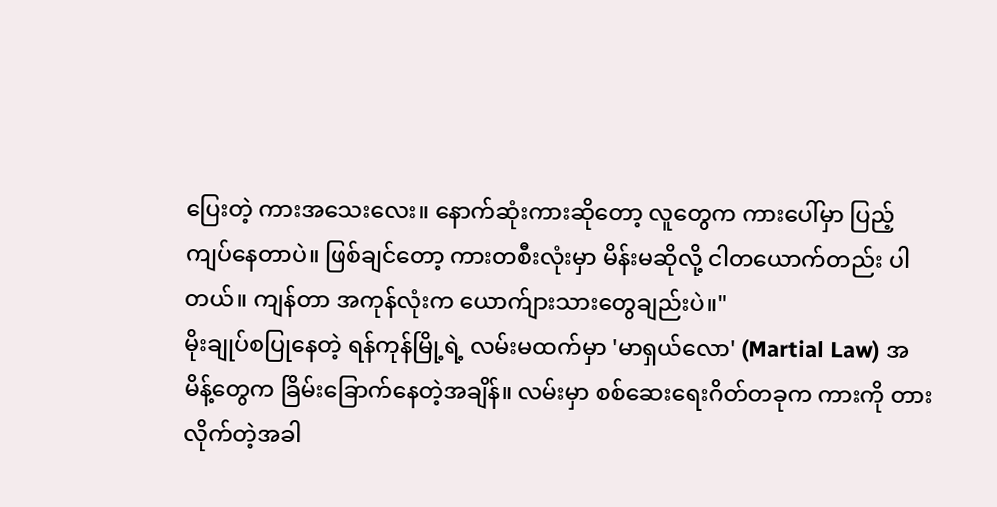ပြေးတဲ့ ကားအသေးလေး။ နောက်ဆုံးကားဆိုတော့ လူတွေက ကားပေါ်မှာ ပြည့်ကျပ်နေတာပဲ။ ဖြစ်ချင်တော့ ကားတစီးလုံးမှာ မိန်းမဆိုလို့ ငါတယောက်တည်း ပါတယ်။ ကျန်တာ အကုန်လုံးက ယောက်ျားသားတွေချည်းပဲ။"
မိုးချုပ်စပြုနေတဲ့ ရန်ကုန်မြို့ရဲ့ လမ်းမထက်မှာ 'မာရှယ်လော' (Martial Law) အမိန့်တွေက ခြိမ်းခြောက်နေတဲ့အချိန်။ လမ်းမှာ စစ်ဆေးရေးဂိတ်တခုက ကားကို တားလိုက်တဲ့အခါ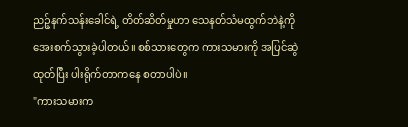ညဉ့်နက်သန်းခေါင်ရဲ့ တိတ်ဆိတ်မှုဟာ သေနတ်သံမထွက်ဘဲနဲ့ကို အေးစက်သွားခဲ့ပါတယ်။ စစ်သားတွေက ကားသမားကို အပြင်ဆွဲထုတ်ပြီး ပါးရိုက်တာကနေ စတာပါပဲ။
"ကားသမားက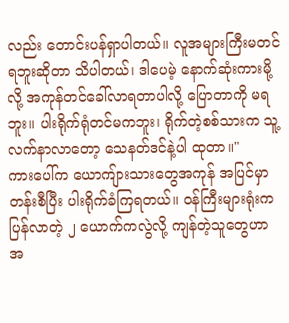လည်း တောင်းပန်ရှာပါတယ်။ လူအများကြီးမတင်ရဘူးဆိုတာ သိပါတယ်၊ ဒါပေမဲ့ နောက်ဆုံးကားမို့လို့ အကုန်တင်ခေါ်လာရတာပါလို့ ပြောတာကို မရဘူး။ ပါးရိုက်ရုံတင်မကဘူး၊ ရိုက်တဲ့စစ်သားက သူ့လက်နာလာတော့ သေနတ်ဒင်နဲ့ပါ ထုတာ။"
ကားပေါ်က ယောကျ်ားသားတွေအကုန် အပြင်မှာ တန်းစီပြီး ပါးရိုက်ခံကြရတယ်။ ဝန်ကြီးများရုံးက ပြန်လာတဲ့ ၂ ယောက်ကလွဲလို့ ကျန်တဲ့သူတွေဟာ အ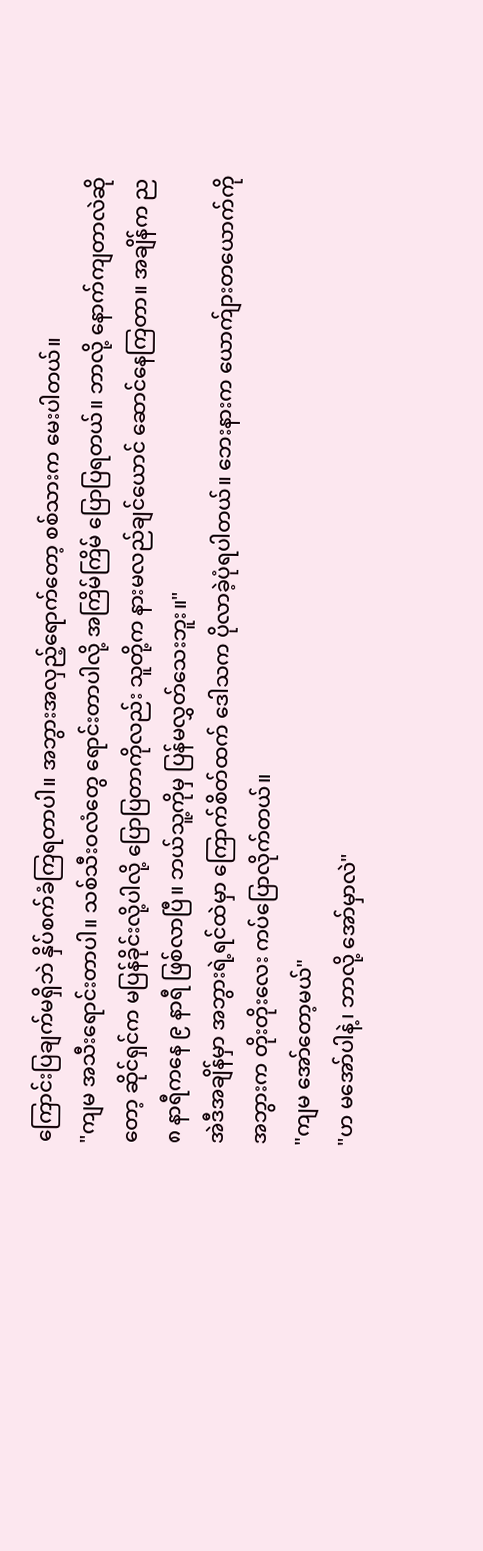ကြောင်းပြချက်မရှိဘဲ နှိပ်စက်ခံကြရတာပါ။ အဘွားအလှည့်ရောက်တော့ စစ်သားက မေးပါတယ်။
"ကျမ အသီးရောင်းတာပါ။ သစ်သီးဝလံတွေ ရောင်းတာပါလို့ အကြိမ်ကြိမ် ပြောပြရတယ်။ ဘာလို့ နောက်ကျတာလဲဆိုတော့ ဆိုင်ရှင်က မပြန်ခိုင်းလို့ပါလို့ ပြောပြတာကိုလည်း သူတို့က နားမလည်ချင်ယောင် ဆောင်နေကြတာ။ အချိန်က ည ၈ နာရီကနေ ၉ နာရီ ဖြစ်လာပြီ။ ဘယ်သူ့ကိုမှ ပြန်မလွှတ်သေးဘူး။"
အဲဒီအချိန်မှာ အဘွားရဲ့ရင်ထဲမှာ ကြောက်စိတ်ထက် ဒေါသက ပိုလာခဲ့ပုံရပါတယ်။ ဘေးနားက ယောက်ျားတယောက်ကို အဘွားက တိုးတိုးလေး ကပ်ပြောလိုက်တယ်။
"ကျမ အော်တော့မယ်"
"ဟ မအော်ပါနဲ့၊ ဘာလို့ အော်မှာလဲ"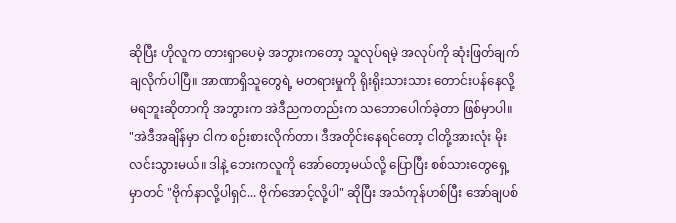ဆိုပြီး ဟိုလူက တားရှာပေမဲ့ အဘွားကတော့ သူလုပ်ရမဲ့ အလုပ်ကို ဆုံးဖြတ်ချက် ချလိုက်ပါပြီ။ အာဏာရှိသူတွေရဲ့ မတရားမှုကို ရိုးရိုးသားသား တောင်းပန်နေလို့ မရဘူးဆိုတာကို အဘွားက အဲဒီညကတည်းက သဘောပေါက်ခဲ့တာ ဖြစ်မှာပါ။
"အဲဒီအချိန်မှာ ငါက စဉ်းစားလိုက်တာ၊ ဒီအတိုင်းနေရင်တော့ ငါတို့အားလုံး မိုးလင်းသွားမယ်။ ဒါနဲ့ ဘေးကလူကို အော်တော့မယ်လို့ ပြောပြီး စစ်သားတွေရှေ့မှာတင် "ဗိုက်နာလို့ပါရှင်... ဗိုက်အောင့်လို့ပါ" ဆိုပြီး အသံကုန်ဟစ်ပြီး အော်ချပစ်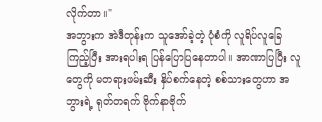လိုက်တာ။"
အဘွားက အဲဒီတုန်းက သူအော်ခဲ့တဲ့ ပုံစံကို လူရိပ်လူခြေကြည့်ပြီး အားရပါးရ ပြန်ပြောပြနေတာပါ။ အာဏာပြပြီး လူတွေကို မတရားဖမ်းဆီး နှိပ်စက်နေတဲ့ စစ်သားတွေဟာ အဘွားရဲ့ ရုတ်တရက် ဗိုက်နာဗိုက်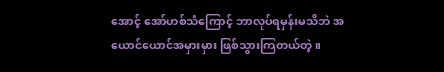အောင့် အော်ဟစ်သံကြောင့် ဘာလုပ်ရမှန်းမသိဘဲ အယောင်ယောင်အမှားမှား ဖြစ်သွားကြတယ်တဲ့။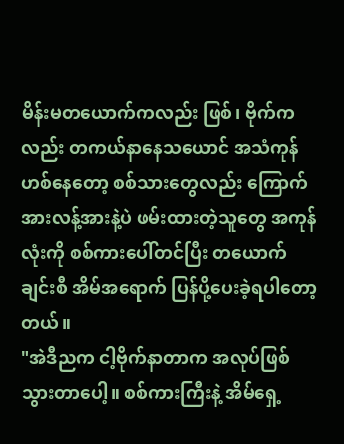မိန်းမတယောက်ကလည်း ဖြစ်၊ ဗိုက်ကလည်း တကယ်နာနေသယောင် အသံကုန်ဟစ်နေတော့ စစ်သားတွေလည်း ကြောက်အားလန့်အားနဲ့ပဲ ဖမ်းထားတဲ့သူတွေ အကုန်လုံးကို စစ်ကားပေါ်တင်ပြီး တယောက်ချင်းစီ အိမ်အရောက် ပြန်ပို့ပေးခဲ့ရပါတော့တယ်။
"အဲဒီညက ငါ့ဗိုက်နာတာက အလုပ်ဖြစ်သွားတာပေါ့။ စစ်ကားကြီးနဲ့ အိမ်ရှေ့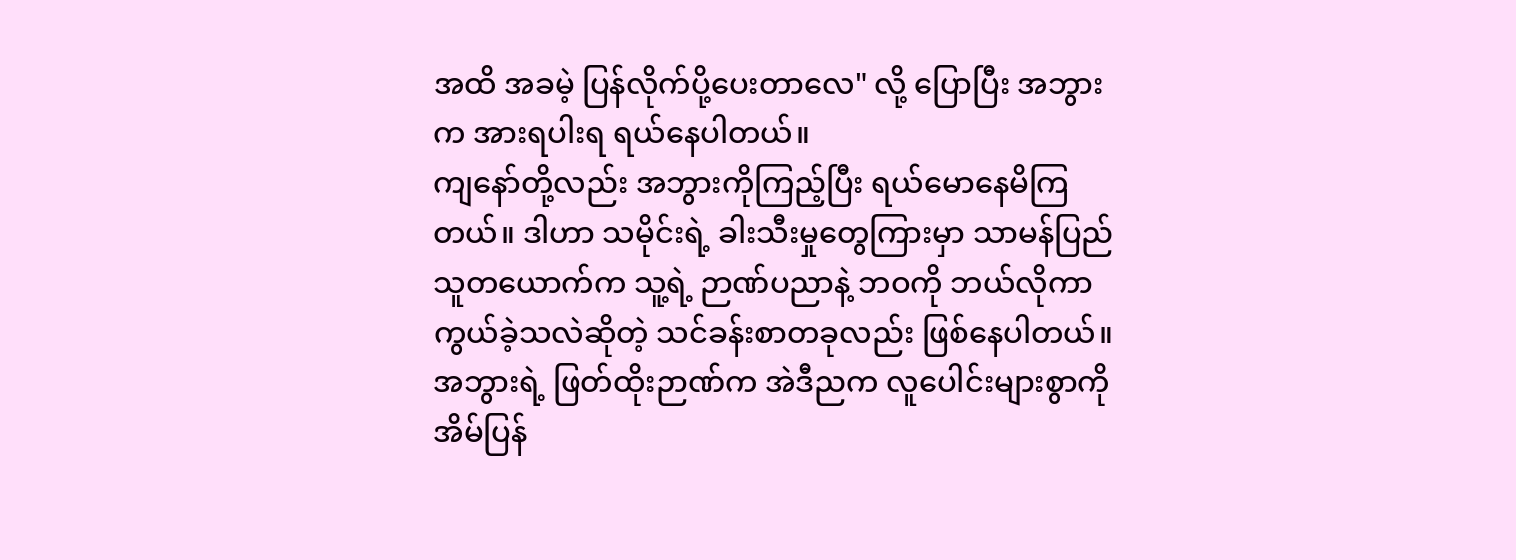အထိ အခမဲ့ ပြန်လိုက်ပို့ပေးတာလေ" လို့ ပြောပြီး အဘွားက အားရပါးရ ရယ်နေပါတယ်။
ကျနော်တို့လည်း အဘွားကိုကြည့်ပြီး ရယ်မောနေမိကြတယ်။ ဒါဟာ သမိုင်းရဲ့ ခါးသီးမှုတွေကြားမှာ သာမန်ပြည်သူတယောက်က သူ့ရဲ့ ဉာဏ်ပညာနဲ့ ဘဝကို ဘယ်လိုကာကွယ်ခဲ့သလဲဆိုတဲ့ သင်ခန်းစာတခုလည်း ဖြစ်နေပါတယ်။ အဘွားရဲ့ ဖြတ်ထိုးဉာဏ်က အဲဒီညက လူပေါင်းများစွာကို အိမ်ပြန်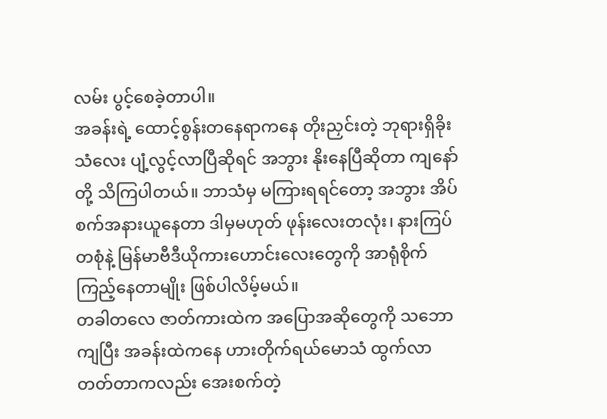လမ်း ပွင့်စေခဲ့တာပါ။
အခန်းရဲ့ ထောင့်စွန်းတနေရာကနေ တိုးညှင်းတဲ့ ဘုရားရှိခိုးသံလေး ပျံ့လွင့်လာပြီဆိုရင် အဘွား နိုးနေပြီဆိုတာ ကျနော်တို့ သိကြပါတယ်။ ဘာသံမှ မကြားရရင်တော့ အဘွား အိပ်စက်အနားယူနေတာ ဒါမှမဟုတ် ဖုန်းလေးတလုံး၊ နားကြပ်တစုံနဲ့ မြန်မာဗီဒီယိုကားဟောင်းလေးတွေကို အာရုံစိုက်ကြည့်နေတာမျိုး ဖြစ်ပါလိမ့်မယ်။
တခါတလေ ဇာတ်ကားထဲက အပြောအဆိုတွေကို သဘောကျပြီး အခန်းထဲကနေ ဟားတိုက်ရယ်မောသံ ထွက်လာတတ်တာကလည်း အေးစက်တဲ့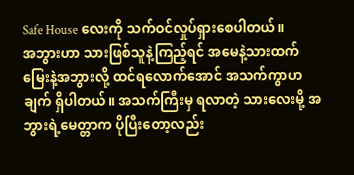Safe House လေးကို သက်ဝင်လှုပ်ရှားစေပါတယ်။
အဘွားဟာ သားဖြစ်သူနဲ့ကြည့်ရင် အမေနဲ့သားထက် မြေးနဲ့အဘွားလို့ ထင်ရလောက်အောင် အသက်ကွာဟချက် ရှိပါတယ်။ အသက်ကြီးမှ ရလာတဲ့ သားလေးမို့ အဘွားရဲ့မေတ္တာက ပိုပြီးတော့လည်း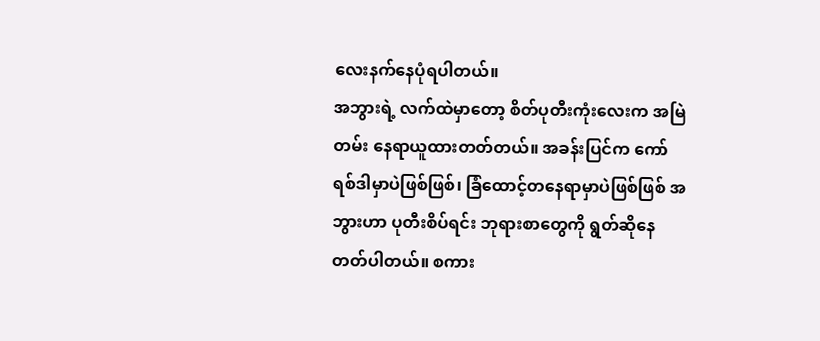လေးနက်နေပုံရပါတယ်။
အဘွားရဲ့ လက်ထဲမှာတော့ စိတ်ပုတီးကုံးလေးက အမြဲတမ်း နေရာယူထားတတ်တယ်။ အခန်းပြင်က ကော်ရစ်ဒါမှာပဲဖြစ်ဖြစ်၊ ခြံထောင့်တနေရာမှာပဲဖြစ်ဖြစ် အဘွားဟာ ပုတီးစိပ်ရင်း ဘုရားစာတွေကို ရွတ်ဆိုနေတတ်ပါတယ်။ စကား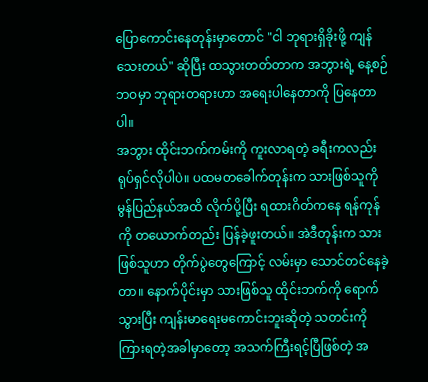ပြောကောင်းနေတုန်းမှာတောင် "ငါ ဘုရားရှိခိုးဖို့ ကျန်သေးတယ်" ဆိုပြီး ထသွားတတ်တာက အဘွားရဲ့ နေ့စဉ်ဘဝမှာ ဘုရားတရားဟာ အရေးပါနေတာကို ပြနေတာပါ။
အဘွား ထိုင်းဘက်ကမ်းကို ကူးလာရတဲ့ ခရီးကလည်း ရုပ်ရှင်လိုပါပဲ။ ပထမတခေါက်တုန်းက သားဖြစ်သူကို မွန်ပြည်နယ်အထိ လိုက်ပို့ပြီး ရထားဂိတ်ကနေ ရန်ကုန်ကို တယောက်တည်း ပြန်ခဲ့ဖူးတယ်။ အဲဒီတုန်းက သားဖြစ်သူဟာ တိုက်ပွဲတွေကြောင့် လမ်းမှာ သောင်တင်နေခဲ့တာ။ နောက်ပိုင်းမှာ သားဖြစ်သူ ထိုင်းဘက်ကို ရောက်သွားပြီး ကျန်းမာရေးမကောင်းဘူးဆိုတဲ့ သတင်းကို ကြားရတဲ့အခါမှာတော့ အသက်ကြီးရင့်ပြီဖြစ်တဲ့ အ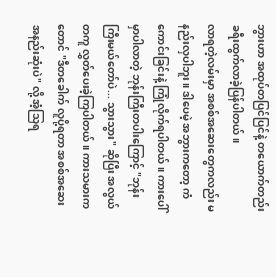ဘွားဟာ အထုပ်တပြင်ပြင်နဲ့ တယောက်တည်း ခရီးထွက်လာခဲ့ပြန်ပါတယ်။
လာရတဲ့လမ်းမှာ အစစ်အဆေးတွေကလည်း မနည်းလှပါဘူး။ ဒါပေမဲ့ အဘွားကတော့ ကံကောင်းခြင်းနဲ့ ကြုံလိုက်ရပါတယ်။ ကားပေါ်မှာပါလာတဲ့ ဘုန်းကြီးတပါးကြောင့် "ဘုန်းကြီးမယ်တော်ပဲ... သွားသွား" ဆိုပြီး အလွယ်တကူ လွှတ်ပေးခဲ့ကြပါတယ်။ ကားသမားကတောင် "ဒီတခေါက် လူပို့ရတာ အစစ်အဆေး အနည်းဆုံးပဲ" လို့ အံ့သြရ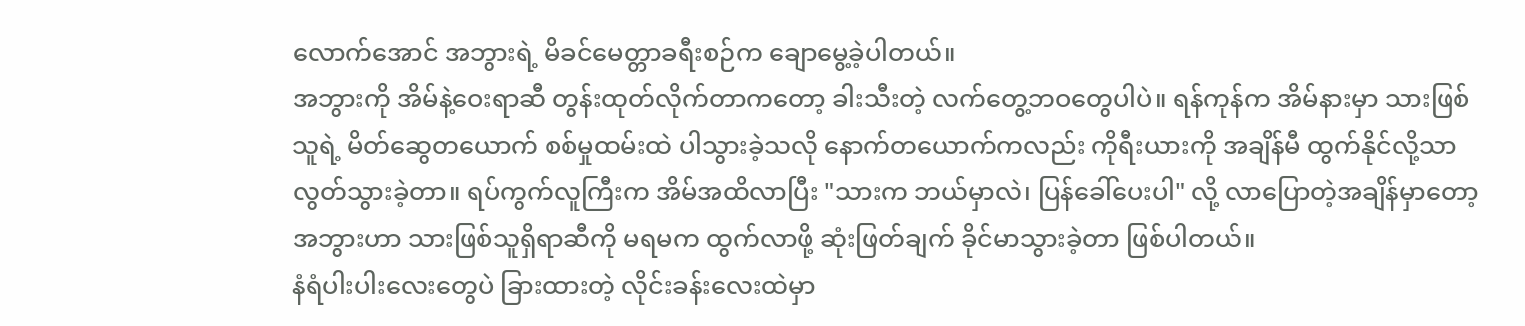လောက်အောင် အဘွားရဲ့ မိခင်မေတ္တာခရီးစဉ်က ချောမွေ့ခဲ့ပါတယ်။
အဘွားကို အိမ်နဲ့ဝေးရာဆီ တွန်းထုတ်လိုက်တာကတော့ ခါးသီးတဲ့ လက်တွေ့ဘဝတွေပါပဲ။ ရန်ကုန်က အိမ်နားမှာ သားဖြစ်သူရဲ့ မိတ်ဆွေတယောက် စစ်မှုထမ်းထဲ ပါသွားခဲ့သလို နောက်တယောက်ကလည်း ကိုရီးယားကို အချိန်မီ ထွက်နိုင်လို့သာ လွတ်သွားခဲ့တာ။ ရပ်ကွက်လူကြီးက အိမ်အထိလာပြီး "သားက ဘယ်မှာလဲ၊ ပြန်ခေါ်ပေးပါ" လို့ လာပြောတဲ့အချိန်မှာတော့ အဘွားဟာ သားဖြစ်သူရှိရာဆီကို မရမက ထွက်လာဖို့ ဆုံးဖြတ်ချက် ခိုင်မာသွားခဲ့တာ ဖြစ်ပါတယ်။
နံရံပါးပါးလေးတွေပဲ ခြားထားတဲ့ လိုင်းခန်းလေးထဲမှာ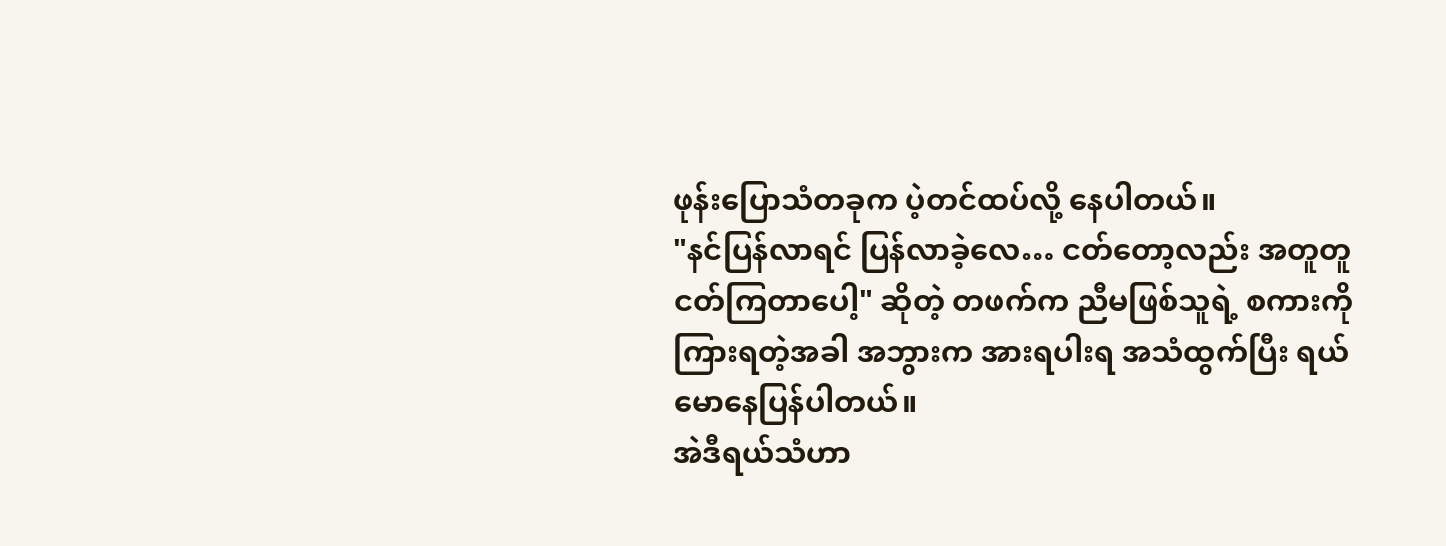ဖုန်းပြောသံတခုက ပဲ့တင်ထပ်လို့ နေပါတယ်။
"နင်ပြန်လာရင် ပြန်လာခဲ့လေ… ငတ်တော့လည်း အတူတူ ငတ်ကြတာပေါ့" ဆိုတဲ့ တဖက်က ညီမဖြစ်သူရဲ့ စကားကို ကြားရတဲ့အခါ အဘွားက အားရပါးရ အသံထွက်ပြီး ရယ်မောနေပြန်ပါတယ်။
အဲဒီရယ်သံဟာ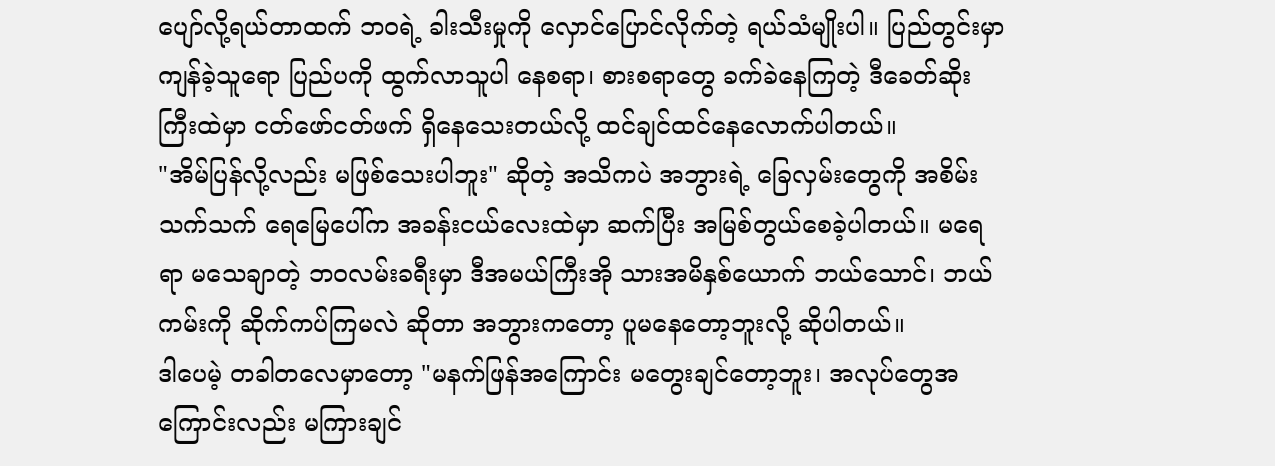ပျော်လို့ရယ်တာထက် ဘဝရဲ့ ခါးသီးမှုကို လှောင်ပြောင်လိုက်တဲ့ ရယ်သံမျိုးပါ။ ပြည်တွင်းမှာ ကျန်ခဲ့သူရော ပြည်ပကို ထွက်လာသူပါ နေစရာ၊ စားစရာတွေ ခက်ခဲနေကြတဲ့ ဒီခေတ်ဆိုးကြီးထဲမှာ ငတ်ဖော်ငတ်ဖက် ရှိနေသေးတယ်လို့ ထင်ချင်ထင်နေလောက်ပါတယ်။
"အိမ်ပြန်လို့လည်း မဖြစ်သေးပါဘူး" ဆိုတဲ့ အသိကပဲ အဘွားရဲ့ ခြေလှမ်းတွေကို အစိမ်းသက်သက် ရေမြေပေါ်က အခန်းငယ်လေးထဲမှာ ဆက်ပြီး အမြစ်တွယ်စေခဲ့ပါတယ်။ မရေရာ မသေချာတဲ့ ဘဝလမ်းခရီးမှာ ဒီအမယ်ကြီးအို သားအမိနှစ်ယောက် ဘယ်သောင်၊ ဘယ်ကမ်းကို ဆိုက်ကပ်ကြမလဲ ဆိုတာ အဘွားကတော့ ပူမနေတော့ဘူးလို့ ဆိုပါတယ်။
ဒါပေမဲ့ တခါတလေမှာတော့ "မနက်ဖြန်အကြောင်း မတွေးချင်တော့ဘူး၊ အလုပ်တွေအကြောင်းလည်း မကြားချင်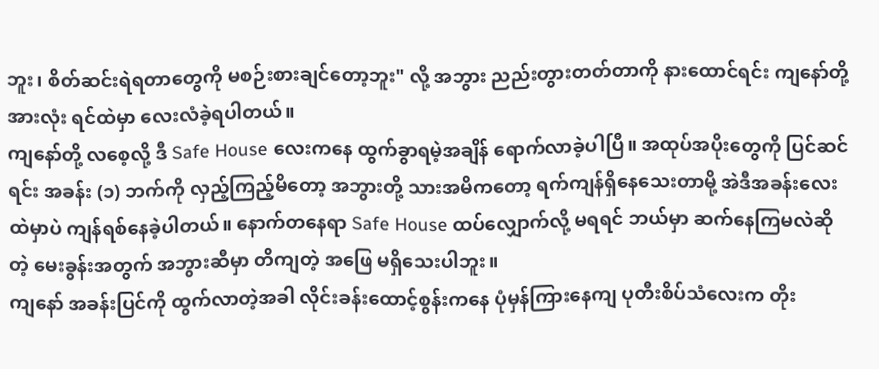ဘူး၊ စိတ်ဆင်းရဲရတာတွေကို မစဉ်းစားချင်တော့ဘူး" လို့ အဘွား ညည်းတွားတတ်တာကို နားထောင်ရင်း ကျနော်တို့အားလုံး ရင်ထဲမှာ လေးလံခဲ့ရပါတယ်။
ကျနော်တို့ လစေ့လို့ ဒီ Safe House လေးကနေ ထွက်ခွာရမဲ့အချိန် ရောက်လာခဲ့ပါပြီ။ အထုပ်အပိုးတွေကို ပြင်ဆင်ရင်း အခန်း (၁) ဘက်ကို လှည့်ကြည့်မိတော့ အဘွားတို့ သားအမိကတော့ ရက်ကျန်ရှိနေသေးတာမို့ အဲဒီအခန်းလေးထဲမှာပဲ ကျန်ရစ်နေခဲ့ပါတယ်။ နောက်တနေရာ Safe House ထပ်လျှောက်လို့ မရရင် ဘယ်မှာ ဆက်နေကြမလဲဆိုတဲ့ မေးခွန်းအတွက် အဘွားဆီမှာ တိကျတဲ့ အဖြေ မရှိသေးပါဘူး။
ကျနော် အခန်းပြင်ကို ထွက်လာတဲ့အခါ လိုင်းခန်းထောင့်စွန်းကနေ ပုံမှန်ကြားနေကျ ပုတီးစိပ်သံလေးက တိုး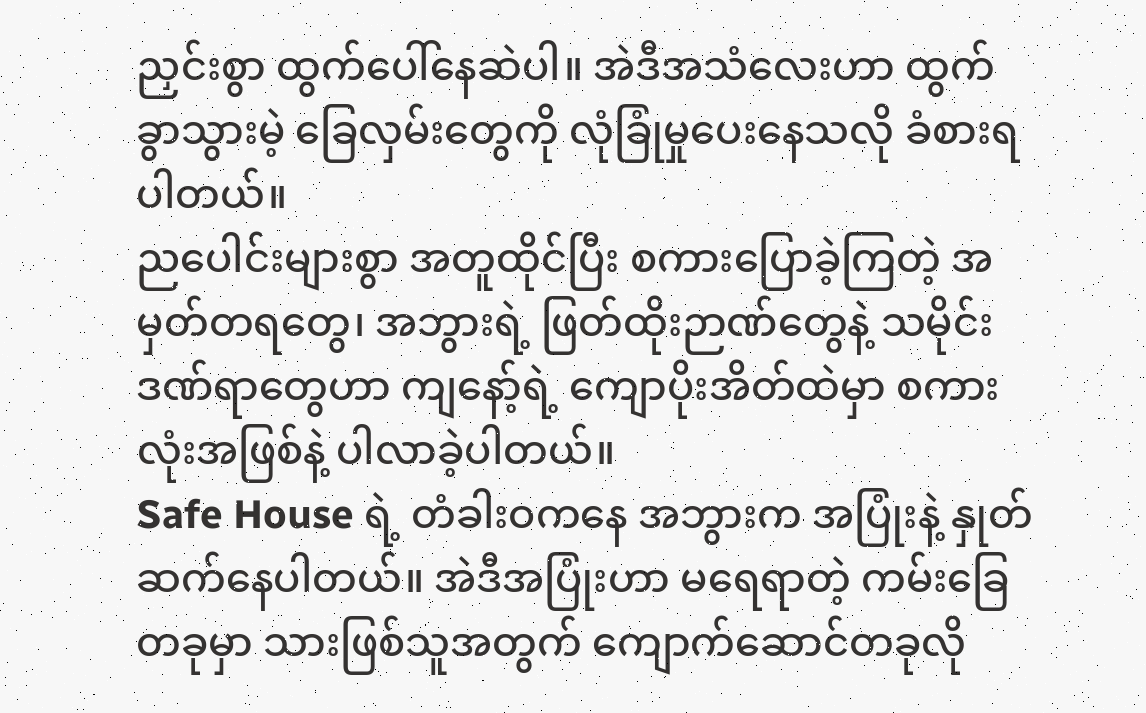ညှင်းစွာ ထွက်ပေါ်နေဆဲပါ။ အဲဒီအသံလေးဟာ ထွက်ခွာသွားမဲ့ ခြေလှမ်းတွေကို လုံခြုံမှုပေးနေသလို ခံစားရပါတယ်။
ညပေါင်းများစွာ အတူထိုင်ပြီး စကားပြောခဲ့ကြတဲ့ အမှတ်တရတွေ၊ အဘွားရဲ့ ဖြတ်ထိုးဉာဏ်တွေနဲ့ သမိုင်းဒဏ်ရာတွေဟာ ကျနော့်ရဲ့ ကျောပိုးအိတ်ထဲမှာ စကားလုံးအဖြစ်နဲ့ ပါလာခဲ့ပါတယ်။
Safe House ရဲ့ တံခါးဝကနေ အဘွားက အပြုံးနဲ့ နှုတ်ဆက်နေပါတယ်။ အဲဒီအပြုံးဟာ မရေရာတဲ့ ကမ်းခြေတခုမှာ သားဖြစ်သူအတွက် ကျောက်ဆောင်တခုလို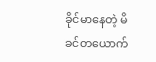ခိုင်မာနေတဲ့ မိခင်တယောက်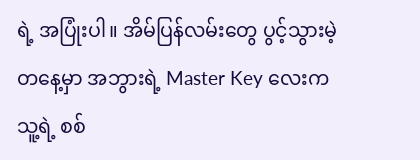ရဲ့ အပြုံးပါ။ အိမ်ပြန်လမ်းတွေ ပွင့်သွားမဲ့တနေ့မှာ အဘွားရဲ့ Master Key လေးက သူ့ရဲ့ စစ်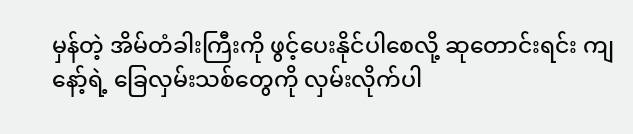မှန်တဲ့ အိမ်တံခါးကြီးကို ဖွင့်ပေးနိုင်ပါစေလို့ ဆုတောင်းရင်း ကျနော့်ရဲ့ ခြေလှမ်းသစ်တွေကို လှမ်းလိုက်ပါ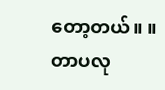တော့တယ်။ ။
တာပလု